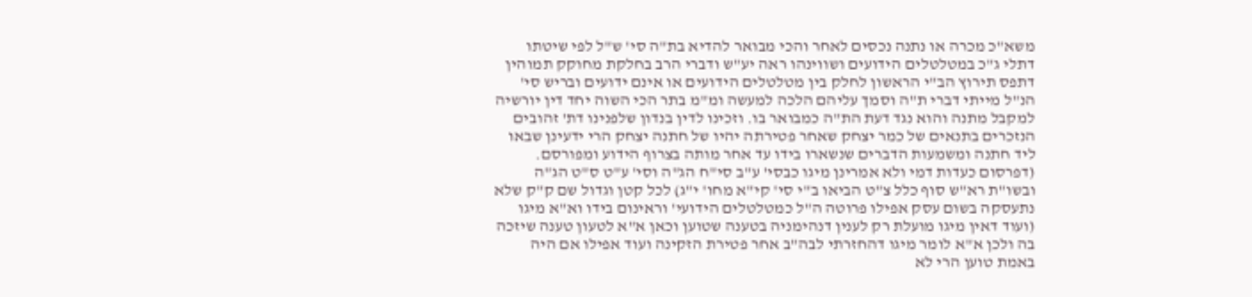משא"כ מכרה או נתנה נכסים לאחר והכי מבואר להדיא בת"ה סי' ש"ל לפי שיטתו דתלי ג"כ במטלטלים הידועים ושווינהו ראה יע"ש ודברי הרב בחלקת מחוקק תמוהין דתפס תירוץ הב"י הראשון לחלק בין מטלטלים הידועים או אינם ידועים ובריש סי' הנ"ל מייתי דברי ת"ה וסמך עליהם הלכה למעשה ומ"מ בתר הכי השוה יחד דין יורשיה למקבל מתנה והוא נגד דעת הת"ה כמבואר בו. וזכינו לדין בנדון שלפנינו דת' זהובים הנזכרים בתנאים של כמר יצחק שאחר פטירתה יהיו של חתנה יצחק הרי ידעינן שבאו ליד חתנה ומשמעות הדברים שנשארו בידו עד אחר מותה בצרוף הידוע ומפורסם. (דפרסום כעדות דמי ולא אמרינן מיגו כבסי' ע"ב סי"ח הג"ה וסי' ע"ט ס"ט הג"ה ובשו"ת רא"ש סוף כלל צ"ט הביאו ב"י סי' קי"א מחו' י"ג) לכל קטן וגדול שם ק"ק שלא נתעסקה בשום עסק אפילו פרוטה ה"ל כמטלטלים הידועי' וראינום בידו וא"א מיגו (ועוד דאין מיגו מועלת רק לענין דנהימניה בטענה שטוען וכאן א"א לטעון טענה שיזכה בה ולכן א"א לומר מיגו דהחזרתי לבה"ב אחר פטירת הזקינה ועוד אפילו אם היה באמת טוען הרי לא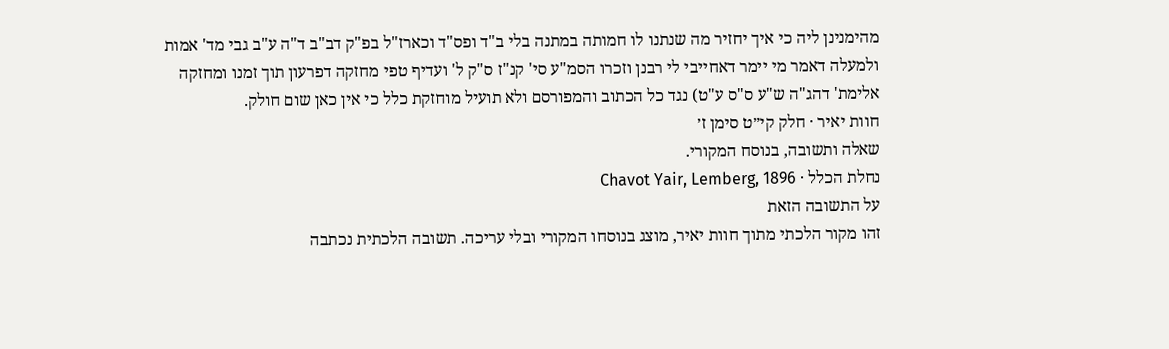מהימנינן ליה כי איך יחזיר מה שנתנו לו חמותה במתנה בלי ב"ד ופס"ד וכארז"ל בפ"ק דב"ב ד"ה ע"ב גבי מד' אמות ולמעלה דאמר מי יימר דאחייבי לי רבנן וזכרו הסמ"ע סי' קנ"ז ס"ק ל' ועדיף טפי מחזקה דפרעון תוך זמנו ומחזקה אלימת' דהג"ה ש"ע ס"ס ע"ט) נגד כל הכתוב והמפורסם ולא תועיל מוחזקת כלל כי אין כאן שום חולק.
חוות יאיר · חלק קי״ט סימן ז׳
שאלה ותשובה, בנוסח המקורי.
נחלת הכלל · Chavot Yair, Lemberg, 1896
על התשובה הזאת
זהו מקור הלכתי מתוך חוות יאיר, מוצג בנוסחו המקורי ובלי עריכה. תשובה הלכתית נכתבה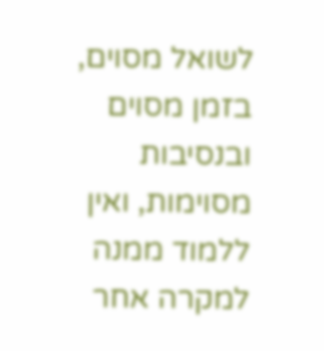לשואל מסוים, בזמן מסוים ובנסיבות מסוימות, ואין ללמוד ממנה למקרה אחר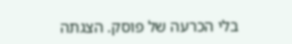בלי הכרעה של פוסק. הצגתה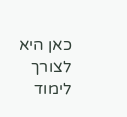כאן היא לצורך לימוד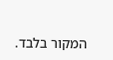המקור בלבד.